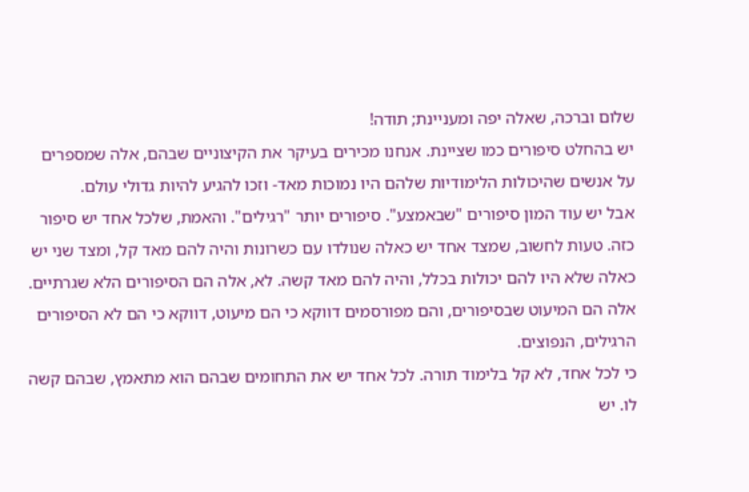שלום וברכה, שאלה יפה ומעניינת; תודה!
יש בהחלט סיפורים כמו שציינת. אנחנו מכירים בעיקר את הקיצוניים שבהם, אלה שמספרים על אנשים שהיכולות הלימודיות שלהם היו נמוכות מאד- וזכו להגיע להיות גדולי עולם.
אבל יש עוד המון סיפורים "שבאמצע". סיפורים יותר "רגילים". והאמת, שלכל אחד יש סיפור כזה. טעות לחשוב, שמצד אחד יש כאלה שנולדו עם כשרונות והיה להם מאד קל, ומצד שני יש כאלה שלא היו להם יכולות בכלל, והיה להם מאד קשה. לא, אלה הם הסיפורים הלא שגרתיים. אלה הם המיעוט שבסיפורים, והם מפורסמים דווקא כי הם מיעוט, דווקא כי הם לא הסיפורים הרגילים, הנפוצים.
כי לכל אחד, לא קל בלימוד תורה. לכל אחד יש את התחומים שבהם הוא מתאמץ, שבהם קשה לו. יש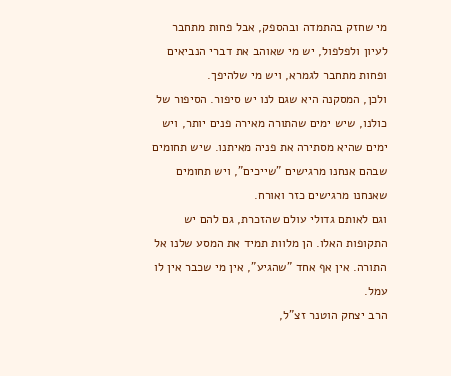מי שחזק בהתמדה ובהספק, אבל פחות מתחבר לעיון ולפלפול, יש מי שאוהב את דברי הנביאים ופחות מתחבר לגמרא, ויש מי שלהיפך.
ולכן, המסקנה היא שגם לנו יש סיפור. הסיפור של כולנו, שיש ימים שהתורה מאירה פנים יותר, ויש ימים שהיא מסתירה את פניה מאיתנו. שיש תחומים שבהם אנחנו מרגישים "שייכים", ויש תחומים שאנחנו מרגישים כזר ואורח.
וגם לאותם גדולי עולם שהזכרת, גם להם יש התקופות האלו. הן מלוות תמיד את המסע שלנו אל התורה. אין אף אחד "שהגיע", אין מי שכבר אין לו עמל.
הרב יצחק הוטנר זצ"ל,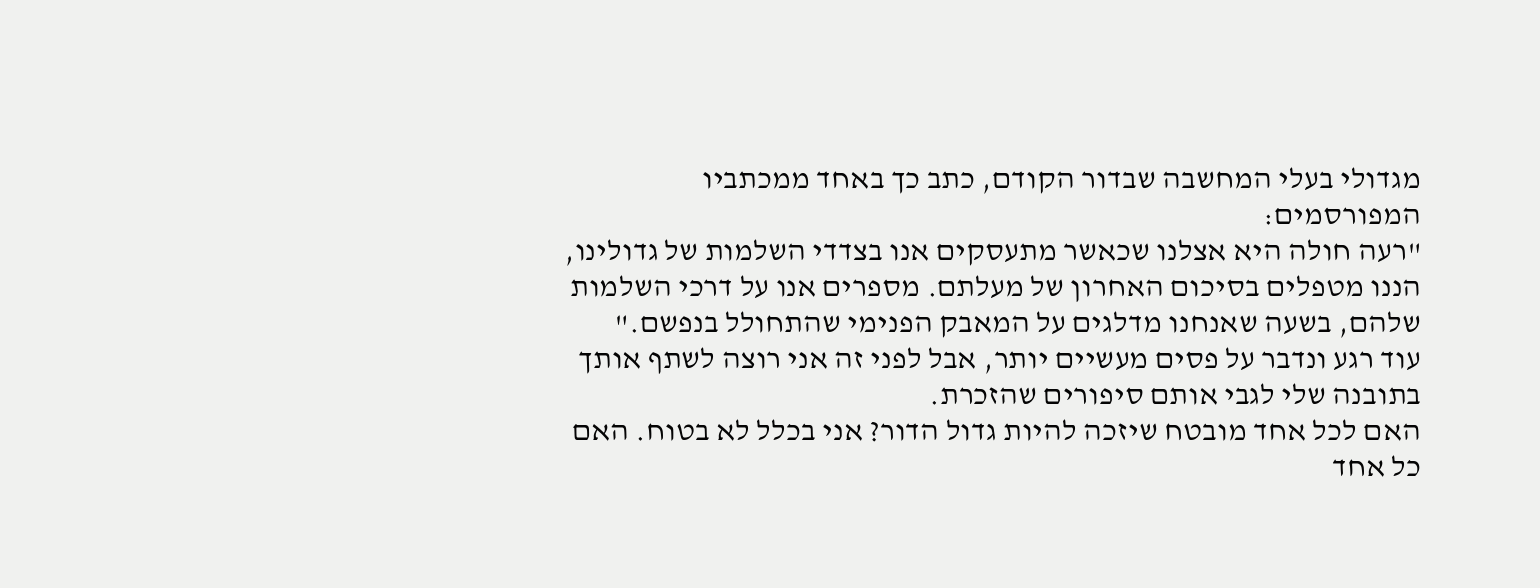מגדולי בעלי המחשבה שבדור הקודם, כתב כך באחד ממכתביו המפורסמים:
"רעה חולה היא אצלנו שכאשר מתעסקים אנו בצדדי השלמות של גדולינו, הננו מטפלים בסיכום האחרון של מעלתם. מספרים אנו על דרכי השלמות שלהם, בשעה שאנחנו מדלגים על המאבק הפנימי שהתחולל בנפשם."
עוד רגע ונדבר על פסים מעשיים יותר, אבל לפני זה אני רוצה לשתף אותך בתובנה שלי לגבי אותם סיפורים שהזכרת.
האם לכל אחד מובטח שיזכה להיות גדול הדור? אני בכלל לא בטוח. האם כל אחד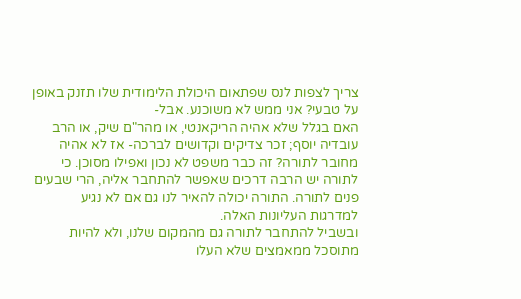צריך לצפות לנס שפתאום היכולת הלימודית שלו תזנק באופן על טבעי? אני ממש לא משוכנע. אבל-
האם בגלל שלא אהיה הריקאנטי, או מהר"ם שיק, או הרב עובדיה יוסף; זכר צדיקים וקדושים לברכה- אז לא אהיה מחובר לתורה? זה כבר משפט לא נכון ואפילו מסוכן. כי לתורה יש הרבה דרכים שאפשר להתחבר אליה, הרי שבעים פנים לתורה. התורה יכולה להאיר לנו גם אם לא נגיע למדרגות העליונות האלה.
ובשביל להתחבר לתורה גם מהמקום שלנו, ולא להיות מתוסכל ממאמצים שלא העלו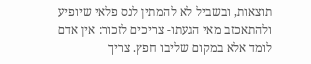תוצאות, ובשביל לא להמתין לנס פלאי שיופיע ולהתאכזב מאי הגעתו- צריכים לזכור: אין אדם לומד אלא במקום שליבו חפץ. צריך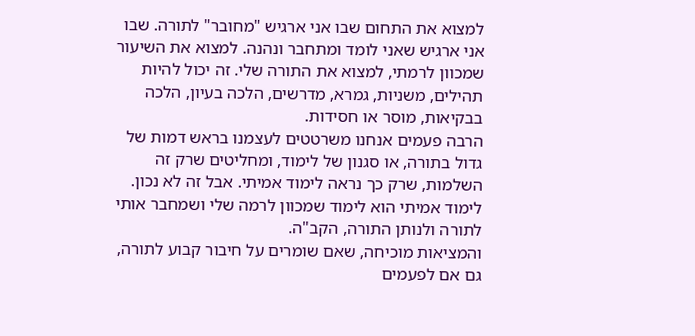למצוא את התחום שבו אני ארגיש "מחובר" לתורה. שבו אני ארגיש שאני לומד ומתחבר ונהנה. למצוא את השיעור שמכוון לרמתי, למצוא את התורה שלי. זה יכול להיות תהילים, משניות, גמרא, מדרשים, הלכה בעיון, הלכה בבקיאות, מוסר או חסידות.
הרבה פעמים אנחנו משרטטים לעצמנו בראש דמות של גדול בתורה, או סגנון של לימוד, ומחליטים שרק זה השלמות, שרק כך נראה לימוד אמיתי. אבל זה לא נכון. לימוד אמיתי הוא לימוד שמכוון לרמה שלי ושמחבר אותי לתורה ולנותן התורה, הקב"ה.
והמציאות מוכיחה, שאם שומרים על חיבור קבוע לתורה, גם אם לפעמים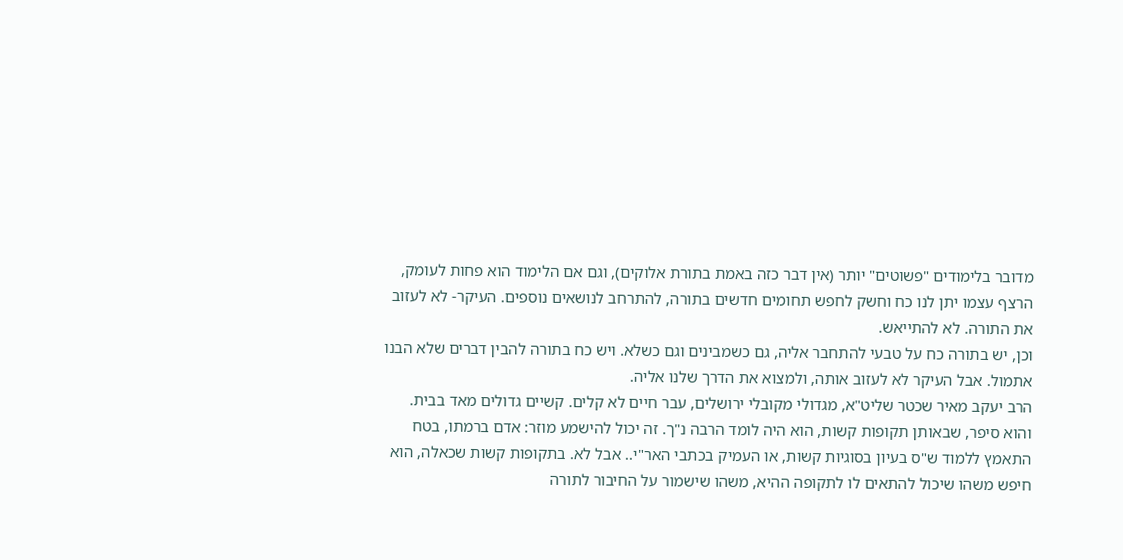מדובר בלימודים "פשוטים" יותר (אין דבר כזה באמת בתורת אלוקים), וגם אם הלימוד הוא פחות לעומק, הרצף עצמו יתן לנו כח וחשק לחפש תחומים חדשים בתורה, להתרחב לנושאים נוספים. העיקר- לא לעזוב את התורה. לא להתייאש.
וכן, יש בתורה כח על טבעי להתחבר אליה, גם כשמבינים וגם כשלא. ויש כח בתורה להבין דברים שלא הבנו אתמול. אבל העיקר לא לעזוב אותה, ולמצוא את הדרך שלנו אליה.
הרב יעקב מאיר שכטר שליט"א, מגדולי מקובלי ירושלים, עבר חיים לא קלים. קשיים גדולים מאד בבית. והוא סיפר, שבאותן תקופות קשות, הוא היה לומד הרבה נ"ך. זה יכול להישמע מוזר: אדם ברמתו, בטח התאמץ ללמוד ש"ס בעיון בסוגיות קשות, או העמיק בכתבי האר"י.. אבל לא. בתקופות קשות שכאלה, הוא חיפש משהו שיכול להתאים לו לתקופה ההיא, משהו שישמור על החיבור לתורה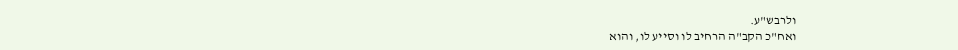ולרבש"ע.
ואח"כ הקב"ה הרחיב לו וסייע לו, והוא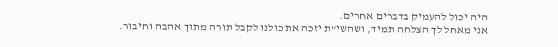היה יכול להעמיק בדברים אחרים.
אני מאחל לך הצלחה תמיד, ושהשי"ת יזכה את כולנו לקבל תורה מתוך אהבה וחיבור.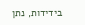בידידות, נתן